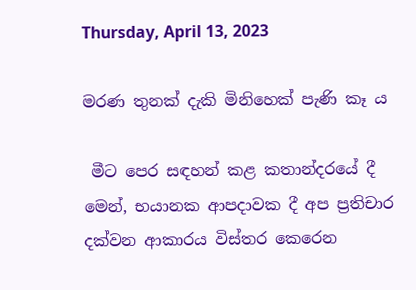Thursday, April 13, 2023

මරණ තුනක් දැකි මිනිහෙක් පැණි කෑ ය

 මීට පෙර සඳහන් කළ කතාන්දරයේ දී මෙන්, භයානක ආපදාවක දී අප ප්‍රතිචාර දක්වන ආකාරය විස්තර කෙරෙන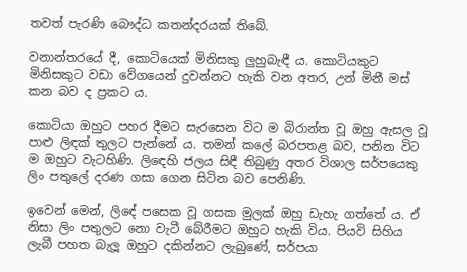තවත් පැරණි බෞද්ධ කතන්දරයක් තිබේ.

වනාන්තරයේ දී, කොටියෙක් මිනිසකු ලුහුබැඳී ය. කොටියකුට මිනිසකුට වඩා වේගයෙන් දුවන්නට හැකි වන අතර, උන් මිනී මස් කන බව ද ප්‍රකට ය.

කොටියා ඔහුට පහර දීමට සැරසෙන විට ම බිරාන්ත වූ ඔහු ඇසල වූ පාළු ලිඳක් තුලට පැන්නේ ය. තමන් කලේ බරපතළ බව, පනින විට ම ඔහුට වැටහිණි. ලිඳෙහි ජලය සිඳී තිබුණු අතර විශාල සර්පයෙකු ලිං පතුලේ දරණ ගසා ගෙන සිටින බව පෙනිණි.

ඉවෙන් මෙන්, ලිඳේ පසෙක වූ ගසක මුලක් ඔහු ඩැහැ ගත්තේ ය. ඒ නිසා ලිං පතුලට නො වැටී බේරීමට ඔහුට හැකි විය. පියවි සිහිය ලැබී පහත බැලූ ඔහුට දකින්නට ලැබුණේ, සර්පයා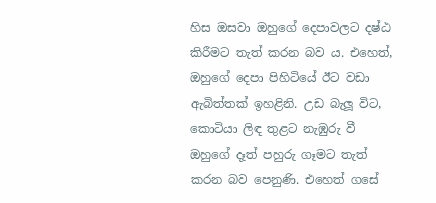හිස ඔසවා ඔහුගේ දෙපාවලට දෂ්ඨ කිරීමට තැත් කරන බව ය. එහෙත්, ඔහුගේ දෙපා පිහිටියේ ඊට වඩා ඇබිත්තක් ඉහළිනි. උඩ බැලූ විට, කොටියා ලිඳ තුළට නැඹුරු වී ඔහුගේ දෑත් පහුරු ගෑමට තැත් කරන බව පෙනුණි. එහෙත් ගසේ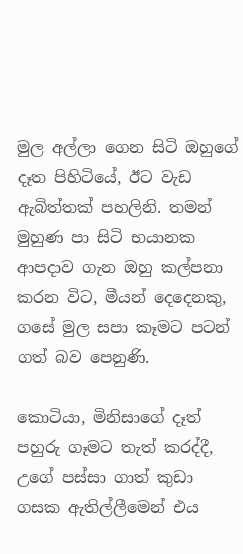මුල අල්ලා ගෙන සිටි ඔහුගේ දෑත පිහිටියේ, ඊට වැඩ ඇබිත්තක් පහලිනි. තමන් මුහුණ පා සිටි භයානක ආපදාව ගැන ඔහු කල්පනා කරන විට, මීයන් දෙදෙනකු, ගසේ මුල සපා කෑමට පටන් ගත් බව පෙනුණි.

කොටියා, මිනිසාගේ දෑත් පහුරු ගෑමට තැත් කරද්දී, උගේ පස්සා ගාත් කුඩා ගසක ඇතිල්ලීමෙන් එය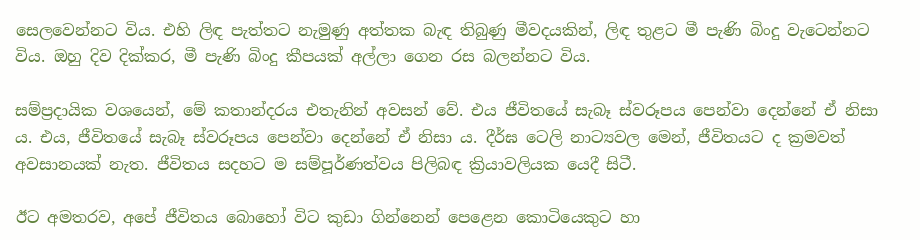සෙලවෙන්නට විය. එහි ලිඳ පැත්තට නැමුණු අත්තක බැඳ තිබුණු මීවදයකින්, ලිඳ තුළට මී පැණි බිංදු වැටෙන්නට විය. ඔහු දිව දික්කර, මී පැණි බිංදු කීපයක් අල්ලා ගෙන රස බලන්නට විය.

සම්ප්‍රදායික වශයෙන්, මේ කතාන්දරය එතැනින් අවසන් වේ. එය ජීවිතයේ සැබෑ ස්වරූපය පෙන්වා දෙන්නේ ඒ නිසා ය. එය, ජීවිතයේ සැබෑ ස්වරූපය පෙන්වා දෙන්නේ ඒ නිසා ය. දීර්ඝ ටෙලි නාට්‍යවල මෙන්, ජීවිතයට ද ක්‍රමවත් අවසානයක් නැත. ජීවිතය සදහට ම සම්පූර්ණත්වය පිලිබඳ ක්‍රියාවලියක යෙදී සිටී.

ඊට අමතරව, අපේ ජීවිතය බොහෝ විට කුඩා ගින්නෙන් පෙළෙන කොටියෙකුට හා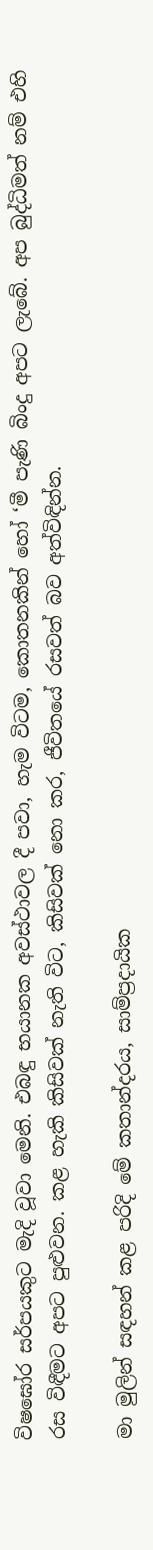විෂඝෝර සර්පයකුට මැදි වූවා මෙනි. එබඳු භයානක අවස්ථාවල දී පවා, හැම විටම, කොතනකින් හෝ ‘මී පැණි බිංදු අපට ලැබේ. අප බුද්ධිමත් නම් එහි රස විඳීමට අපට පුළුවන. කළ හැකි කිසිවක් නැති විට, කිසිවක් නො කර, ජීවිතයේ රසවත් බව අත්විඳින්න.

මා මුලින් සඳහන් කළ පරිදි මේ කතාන්දරය, සාම්ප්‍රදායික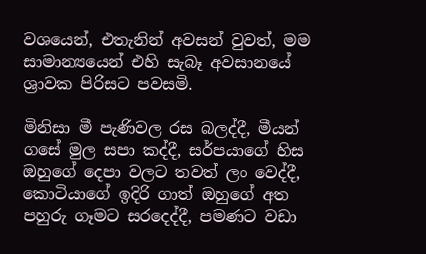වශයෙන්, එතැනින් අවසන් වුවත්, මම සාමාන්‍යයෙන් එහි සැබෑ අවසානයේ ශ්‍රාවක පිරිසට පවසමි.

මිනිසා මී පැණිවල රස බලද්දී, මීයන් ගසේ මුල සපා කද්දී, සර්පයාගේ හිස ඔහුගේ දෙපා වලට තවත් ලං වෙද්දී, කොටියාගේ ඉදිරි ගාත් ඔහුගේ අත පහුරු ගෑමට සරදෙද්දී, පමණට වඩා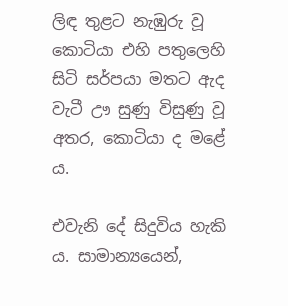ලිඳ තුළට නැඹුරු වූ කොටියා එහි පතුලෙහි සිටි සර්පයා මතට ඇද වැටී ඌ සුණු විසුණු වූ අතර, කොටියා ද මළේ ය.

එවැනි දේ සිදුවිය හැකි ය. සාමාන්‍යයෙන්,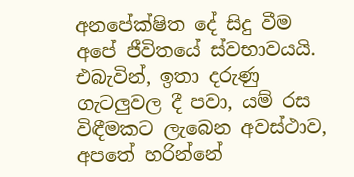අනපේක්ෂිත දේ සිදු වීම අපේ ජීවිතයේ ස්වභාවයයි. එබැවින්, ඉතා දරුණු ගැටලුවල දී පවා, යම් රස විඳීමකට ලැබෙන අවස්ථාව, අපතේ හරින්නේ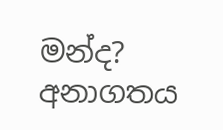මන්ද? අනාගතය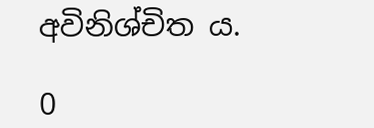අවිනිශ්චිත ය.

0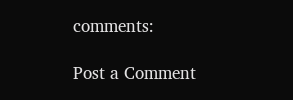comments:

Post a Comment